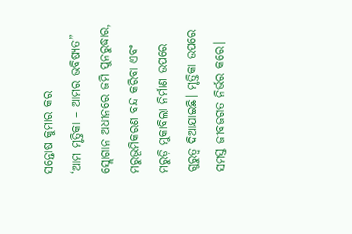ସନ୍ତୋଷ କୁମାର କର
‘ଆମ ମୃତ୍ତିକା – ଆମର ଭବିଷ୍ୟତ” ସ୍ଲୋଗାନ ଅଧୀନରେ ଜମି ପୁନରୁଦ୍ଧାର, ମରୁଭୂମିକରଣ ବନ୍ଦ କରିବା ଏବଂ ମରୁଡ଼ି ମୁକାବିଲା ନିର୍ମାଣ ଉପରେ ଗୁରୁତ୍ୱ ଦିଆଯାଇଛି। ମୃତ୍ତିକା ଉପରେ ସମସ୍ତ ଜୀବଜଗତ ନିର୍ଭର କରେ।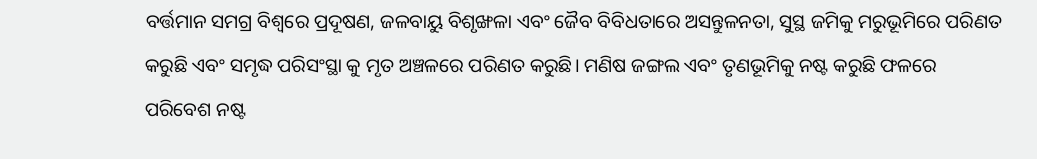ବର୍ତ୍ତମାନ ସମଗ୍ର ବିଶ୍ୱରେ ପ୍ରଦୂଷଣ, ଜଳବାୟୁ ବିଶୃଙ୍ଖଳା ଏବଂ ଜୈବ ବିବିଧତାରେ ଅସନ୍ତୁଳନତା, ସୁସ୍ଥ ଜମିକୁ ମରୁଭୂମିରେ ପରିଣତ କରୁଛି ଏବଂ ସମୃଦ୍ଧ ପରିସଂସ୍ଥା କୁ ମୃତ ଅଞ୍ଚଳରେ ପରିଣତ କରୁଛି। ମଣିଷ ଜଙ୍ଗଲ ଏବଂ ତୃଣଭୂମିକୁ ନଷ୍ଟ କରୁଛି ଫଳରେ ପରିବେଶ ନଷ୍ଟ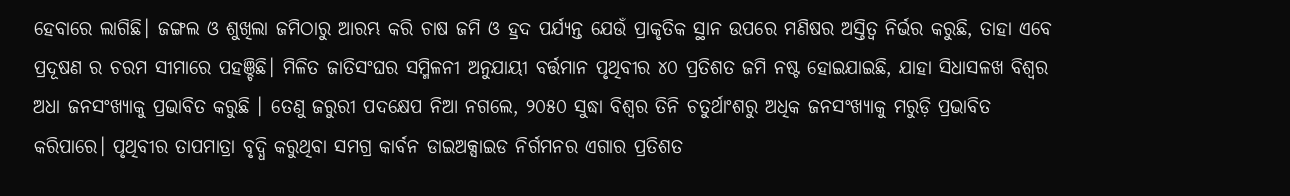ହେବାରେ ଲାଗିଛି। ଜଙ୍ଗଲ ଓ ଶୁଖିଲା ଜମିଠାରୁ ଆରମ୍ଭ କରି ଚାଷ ଜମି ଓ ହ୍ରଦ ପର୍ଯ୍ୟନ୍ତ ଯେଉଁ ପ୍ରାକୃତିକ ସ୍ଥାନ ଉପରେ ମଣିଷର ଅସ୍ତିତ୍ୱ ନିର୍ଭର କରୁଛି, ତାହା ଏବେ ପ୍ରଦୂଷଣ ର ଚରମ ସୀମାରେ ପହଞ୍ଚିଛି। ମିଳିତ ଜାତିସଂଘର ସମ୍ମିଳନୀ ଅନୁଯାୟୀ ବର୍ତ୍ତମାନ ପୃଥିବୀର ୪୦ ପ୍ରତିଶତ ଜମି ନଷ୍ଟ ହୋଇଯାଇଛି, ଯାହା ସିଧାସଳଖ ବିଶ୍ୱର ଅଧା ଜନସଂଖ୍ୟାକୁ ପ୍ରଭାବିତ କରୁଛି । ତେଣୁ ଜରୁରୀ ପଦକ୍ଷେପ ନିଆ ନଗଲେ, ୨୦୫୦ ସୁଦ୍ଧା ବିଶ୍ୱର ତିନି ଚତୁର୍ଥାଂଶରୁ ଅଧିକ ଜନସଂଖ୍ୟାକୁ ମରୁଡ଼ି ପ୍ରଭାବିତ କରିପାରେ। ପୃଥିବୀର ତାପମାତ୍ରା ବୃଦ୍ଧି କରୁଥିବା ସମଗ୍ର କାର୍ବନ ଡାଇଅକ୍ସାଇଡ ନିର୍ଗମନର ଏଗାର ପ୍ରତିଶତ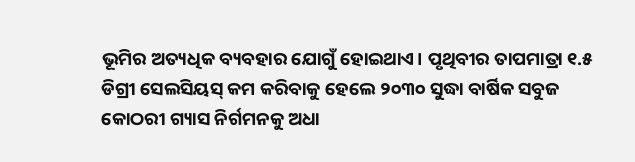ଭୂମିର ଅତ୍ୟଧିକ ବ୍ୟବହାର ଯୋଗୁଁ ହୋଇଥାଏ। ପୃଥିବୀର ତାପମାତ୍ରା ୧.୫ ଡିଗ୍ରୀ ସେଲସିୟସ୍ କମ କରିବାକୁ ହେଲେ ୨୦୩୦ ସୁଦ୍ଧା ବାର୍ଷିକ ସବୁଜ କୋଠରୀ ଗ୍ୟାସ ନିର୍ଗମନକୁ ଅଧା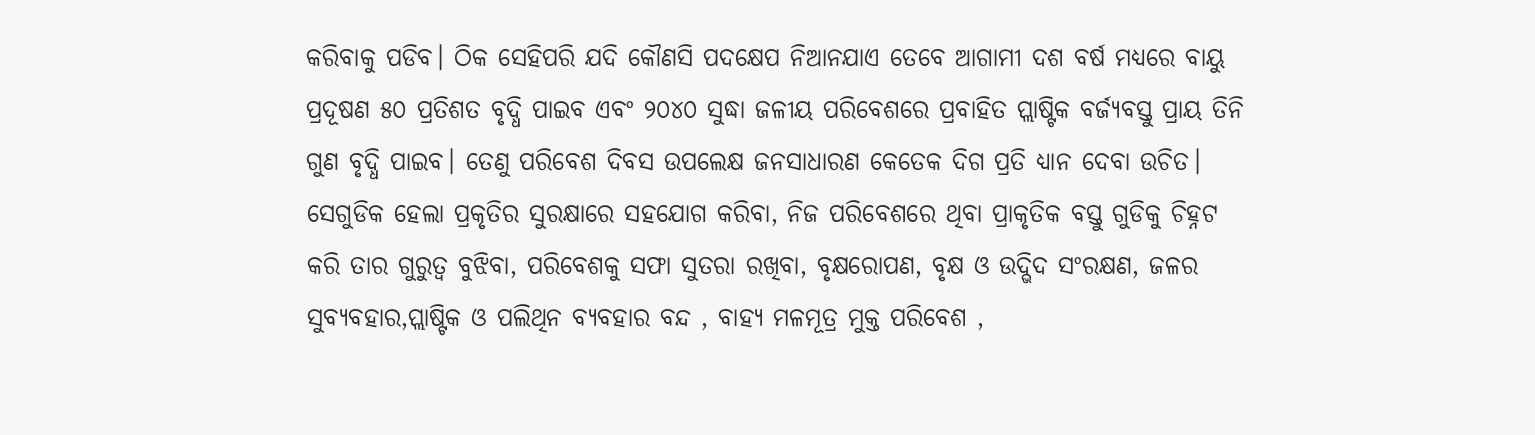କରିବାକୁ ପଡିବ। ଠିକ ସେହିପରି ଯଦି କୌଣସି ପଦକ୍ଷେପ ନିଆନଯାଏ ତେବେ ଆଗାମୀ ଦଶ ବର୍ଷ ମଧ୍ୟରେ ବାୟୁ ପ୍ରଦୂଷଣ ୫୦ ପ୍ରତିଶତ ବୃଦ୍ଧି ପାଇବ ଏବଂ ୨୦୪୦ ସୁଦ୍ଧା ଜଳୀୟ ପରିବେଶରେ ପ୍ରବାହିତ ପ୍ଲାଷ୍ଟିକ ବର୍ଜ୍ୟବସ୍ତୁ ପ୍ରାୟ ତିନି ଗୁଣ ବୃଦ୍ଧି ପାଇବ। ତେଣୁ ପରିବେଶ ଦିବସ ଉପଲେକ୍ଷ ଜନସାଧାରଣ କେତେକ ଦିଗ ପ୍ରତି ଧ୍ୟାନ ଦେବା ଉଚିତ। ସେଗୁଡିକ ହେଲା ପ୍ରକୃତିର ସୁରକ୍ଷାରେ ସହଯୋଗ କରିବା, ନିଜ ପରିବେଶରେ ଥିବା ପ୍ରାକୃତିକ ବସ୍ତୁ ଗୁଡିକୁ ଚିହ୍ନଟ କରି ତାର ଗୁରୁତ୍ୱ ବୁଝିବା, ପରିବେଶକୁ ସଫା ସୁତରା ରଖିବା, ବୃକ୍ଷରୋପଣ, ବୃକ୍ଷ ଓ ଉଦ୍ଭିଦ ସଂରକ୍ଷଣ, ଜଳର ସୁବ୍ୟବହାର,ପ୍ଲାଷ୍ଟିକ ଓ ପଲିଥିନ ବ୍ୟବହାର ବନ୍ଦ , ବାହ୍ୟ ମଳମୂତ୍ର ମୁକ୍ତ ପରିବେଶ ,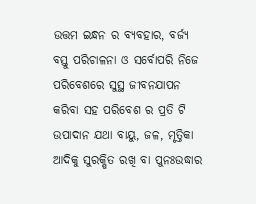ଉତ୍ତମ ଇନ୍ଧନ ର ବ୍ୟବହାର, ବର୍ଜ୍ୟ ବସ୍ତୁ ପରିଚାଳନା ଓ ସର୍ବୋପରି ନିଜେ ପରିବେଶରେ ସୁସ୍ଥ ଜୀବନଯାପନ କରିବା ସହ ପରିବେଶ ର ପ୍ରତି ଟି ଉପାଦାନ ଯଥା ବାୟୁ, ଜଳ, ମୃତ୍ତିକା ଆଦିକୁ ସୁରକ୍ଷିତ ରଖି ବା ପୁନଃଉଦ୍ଧାର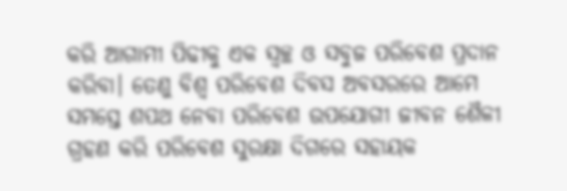କରି ଆଗାମୀ ପିଢୀକୁ ଏକ ସ୍ୱଚ୍ଛ ଓ ସବୁଜ ପରିବେଶ ପ୍ରଦାନ କରିବା। ତେଣୁ ବିଶ୍ୱ ପରିବେଶ ଦିବସ ଅବସରରେ ଆମେ ସମସ୍ତେ ଶପଥ ନେବା ପରିବେଶ ଉପଯୋଗୀ ଜୀବନ ଶୈଳୀ ଗ୍ରହଣ କରି ପରିବେଶ ସୁରକ୍ଷା ଦିଗରେ ସହାୟକ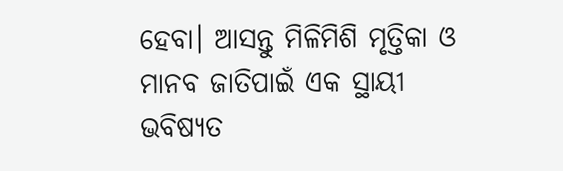ହେବା। ଆସନ୍ତୁ ମିଳିମିଶି ମୃତ୍ତିକା ଓ ମାନବ ଜାତିପାଇଁ ଏକ ସ୍ଥାୟୀ ଭବିଷ୍ୟତ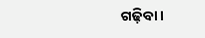ଗଢ଼ିବା।